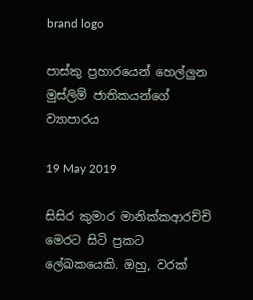brand logo

පාස්කු ප්‍රහාරයෙන් හෙල්ලුන මුස්ලිම් ජාතිකයන්ගේ ව්‍යාපාරය

19 May 2019

සිසිර කුමාර මානික්කආරච්චි මෙරට සිටි ප්‍රකට ලේඛකයෙකි. ඔහු, වරක්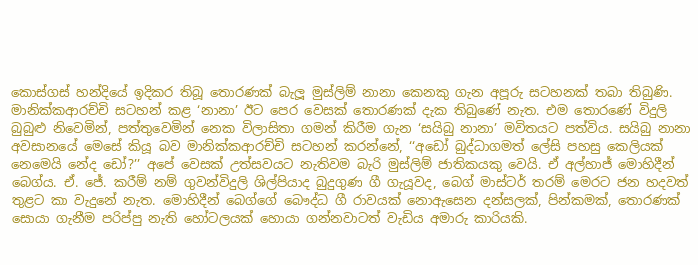කොස්ගස් හන්දියේ ඉදිකර තිබූ තොරණක් බැලූ මුස්ලිම් නානා කෙනකු ගැන අපූරු සටහනක් තබා තිබුණි. මානික්කආරච්චි සටහන් කළ ‘නානා’ ඊට පෙර වෙසක් තොරණක් දැක තිබුණේ නැත. එම තොරණේ විදුලි බුබුළු නිවෙමින්, පත්තුවෙමින් නෙක විලාසිතා ගමන් කිරීම ගැන ‘සයිබු නානා’ මවිතයට පත්විය. සයිබු නානා අවසානයේ මෙසේ කියූ බව මානික්කආරච්චි සටහන් කරන්නේ, ‘‘අඩෝ බුද්ධාගමත් ලේසි පහසු කෙලියක් නෙමෙයි නේද ඩෝ?’’ අපේ වෙසක් උත්සවයට නැතිවම බැරි මුස්ලිම් ජාතිකයකු වෙයි. ඒ අල්හාජ් මොහිදීන් බෙග්ය. ඒ. ජේ. කරීම් නම් ගුවන්විදුලි ශිල්පියාද බුදුගුණ ගී ගැයූවද, බෙග් මාස්ටර් තරම් මෙරට ජන හදවත් තුළට කා වැදුනේ නැත. මොහිදීන් බෙග්ගේ බෞද්ධ ගී රාවයක් නොඇසෙන දන්සලක්, පින්කමක්, තොරණක් සොයා ගැනීම පරිප්පු නැති හෝටලයක් හොයා ගන්නවාටත් වැඩිය අමාරු කාරියකි.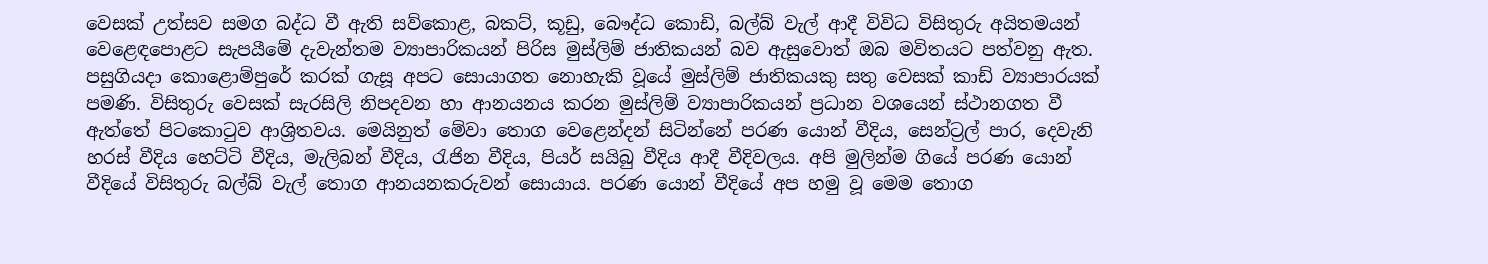වෙසක් උත්සව සමග බද්ධ වී ඇති සව්කොළ, බකට්, කූඩු, බෞද්ධ කොඩි, බල්බ් වැල් ආදී විවිධ විසිතුරු අයිතමයන් වෙළෙඳපොළට සැපයීමේ දැවැන්තම ව්‍යාපාරිකයන් පිරිස මුස්ලිම් ජාතිකයන් බව ඇසුවොත් ඔබ මවිතයට පත්වනු ඇත. පසුගියදා කොළොම්පුරේ කරක් ගැසූ අපට සොයාගත නොහැකි වූයේ මුස්ලිම් ජාතිකයකු සතු වෙසක් කාඩ් ව්‍යාපාරයක් පමණි. විසිතුරු වෙසක් සැරසිලි නිපදවන හා ආනයනය කරන මුස්ලිම් ව්‍යාපාරිකයන් ප්‍රධාන වශයෙන් ස්ථානගත වී ඇත්තේ පිටකොටුව ආශ්‍රිතවය. මෙයිනුත් මේවා තොග වෙළෙන්දන් සිටින්නේ පරණ යොන් වීදිය, සෙන්ට්‍රල් පාර, දෙවැනි හරස් වීදිය හෙට්ටි වීදිය, මැලිබන් වීදිය, රැජින වීදිය, පියර් සයිබු වීදිය ආදී වීදිවලය. අපි මුලින්ම ගියේ පරණ යොන් වීදියේ විසිතුරු බල්බ් වැල් තොග ආනයනකරුවන් සොයාය. පරණ යොන් වීදියේ අප හමු වූ මෙම තොග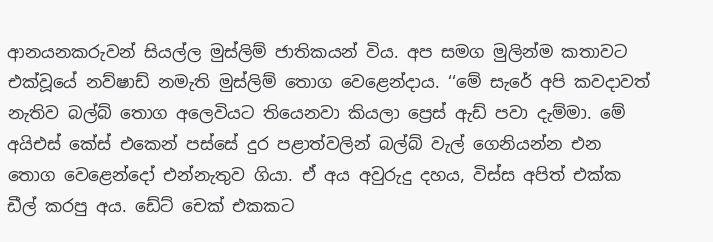ආනයනකරුවන් සියල්ල මුස්ලිම් ජාතිකයන් විය. අප සමග මුලින්ම කතාවට එක්වූයේ නව්ෂාඩ් නමැති මුස්ලිම් තොග වෙළෙන්දාය. ‘‘මේ සැරේ අපි කවදාවත් නැතිව බල්බ් තොග අලෙවියට තියෙනවා කියලා ප්‍රෙස් ඇඩ් පවා දැම්මා. මේ අයිඑස් කේස් එකෙන් පස්සේ දුර පළාත්වලින් බල්බ් වැල් ගෙනියන්න එන තොග වෙළෙන්දෝ එන්නැතුව ගියා. ඒ අය අවුරුදු දහය, විස්ස අපිත් එක්ක ඩීල් කරපු අය. ඩේට් චෙක් එකකට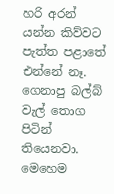හරි අරන් යන්න කිව්වට පැත්ත පළාතේ එන්නේ නෑ. ගෙනාපු බල්බ් වැල් තොග පිටින් තියෙනවා. මෙහෙම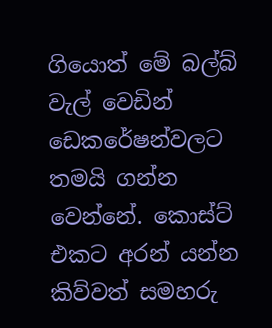ගියොත් මේ බල්බ් වැල් වෙඩින් ඩෙකරේෂන්වලට තමයි ගන්න වෙන්නේ. කොස්ට් එකට අරන් යන්න කිව්වත් සමහරු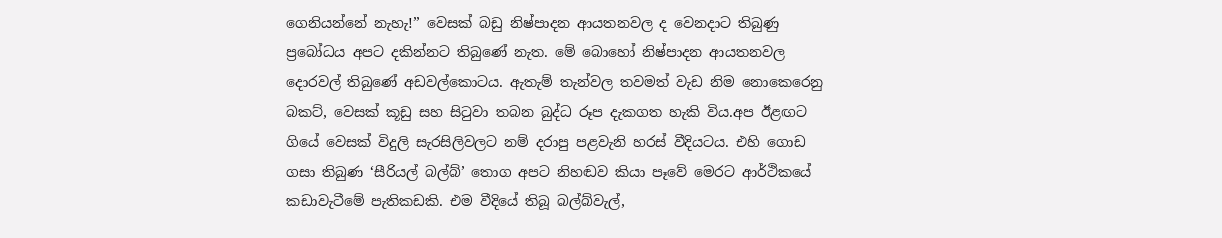ගෙනියන්නේ නැහැ!’’ වෙසක් බඩු නිෂ්පාදන ආයතනවල ද වෙනදාට තිබුණු ප්‍රබෝධය අපට දකින්නට තිබුණේ නැත. මේ බොහෝ නිෂ්පාදන ආයතනවල දොරවල් තිබුණේ අඩවල්කොටය. ඇතැම් තැන්වල තවමත් වැඩ නිම නොකෙරෙනු බකට්, වෙසක් කූඩු සහ සිටුවා තබන බුද්ධ රූප දැකගත හැකි විය.අප ඊළඟට ගියේ වෙසක් විදුලි සැරසිලිවලට නම් දරාපු පළවැනි හරස් වීදියටය. එහි ගොඩ ගසා තිබුණ ‘සීරියල් බල්බ්’ තොග අපට නිහඬව කියා පෑවේ මෙරට ආර්ථිකයේ කඩාවැටීමේ පැතිකඩකි. එම වීදියේ තිබූ බල්බ්වැල්,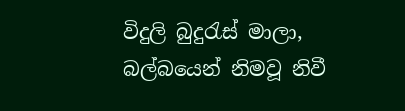විදුලි බුදුරැස් මාලා, බල්බයෙන් නිමවූ නිවී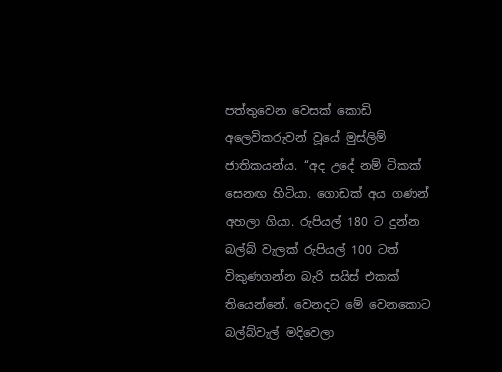පත්තුවෙන වෙසක් කොඩි අලෙවිකරුවන් වූයේ මුස්ලිම් ජාතිකයන්ය. ‘‘අද උදේ නම් ටිකක් සෙනඟ හිටියා. ගොඩක් අය ගණන් අහලා ගියා. රුපියල් 180 ට දුන්න බල්බ් වැලක් රුපියල් 100 ටත් විකුණගන්න බැරි සයිස් එකක් තියෙන්නේ. වෙනදට මේ වෙනකොට බල්බ්වැල් මදිවෙලා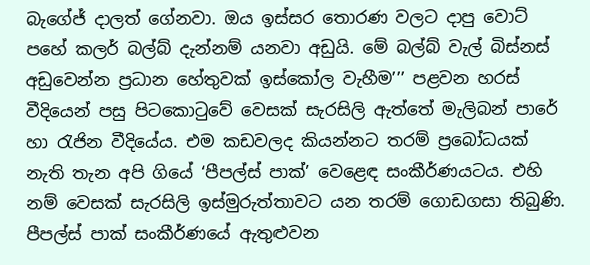බැගේජ් දාලත් ගේනවා. ඔය ඉස්සර තොරණ වලට දාපු වොට් පහේ කලර් බල්බ් දැන්නම් යනවා අඩුයි. මේ බල්බ් වැල් බිස්නස් අඩුවෙන්න ප්‍රධාන හේතුවක් ඉස්කෝල වැහීම’’’ පළවන හරස් වීදියෙන් පසු පිටකොටුවේ වෙසක් සැරසිලි ඇත්තේ මැලිබන් පාරේ හා රැජින වීදියේය. එම කඩවලද කියන්නට තරම් ප්‍රබෝධයක් නැති තැන අපි ගියේ ‘පීපල්ස් පාක්’ වෙළෙඳ සංකීර්ණයටය. එහි නම් වෙසක් සැරසිලි ඉස්මුරුත්තාවට යන තරම් ගොඩගසා තිබුණි. පීපල්ස් පාක් සංකීර්ණයේ ඇතුළුවන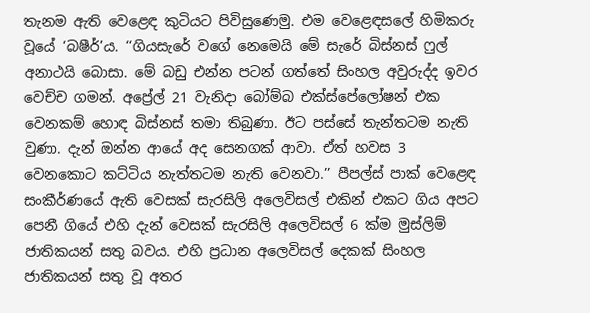තැනම ඇති වෙළෙඳ කුටියට පිවිසුණෙමු. එම වෙළෙඳසලේ හිමිකරු වූයේ ‘බෂීර්’ය. ‘‘ගියසැරේ වගේ නෙමෙයි මේ සැරේ බිස්නස් ෆුල් අනාථයි බොසා. මේ බඩු එන්න පටන් ගත්තේ සිංහල අවුරුද්ද ඉවර වෙච්ච ගමන්. අප්‍රේල් 21 වැනිදා බෝම්බ එක්ස්පේලෝෂන් එක වෙනකම් හොඳ බිස්නස් තමා තිබුණා. ඊට පස්සේ තැන්තටම නැති වුණා. දැන් ඔන්න ආයේ අද සෙනගක් ආවා. ඒත් හවස 3 වෙනකොට කට්ටිය නැත්තටම නැති වෙනවා.’’ පීපල්ස් පාක් වෙළෙඳ සංකීර්ණයේ ඇති වෙසක් සැරසිලි අලෙවිසල් එකින් එකට ගිය අපට පෙනී ගියේ එහි දැන් වෙසක් සැරසිලි අලෙවිසල් 6 ක්ම මුස්ලිම් ජාතිකයන් සතු බවය. එහි ප්‍රධාන අලෙවිසල් දෙකක් සිංහල ජාතිකයන් සතු වූ අතර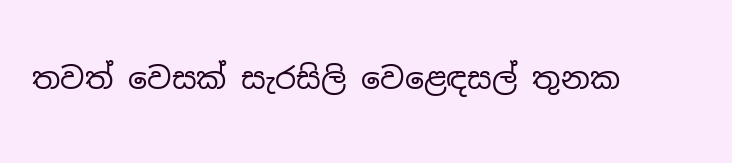තවත් වෙසක් සැරසිලි වෙළෙඳසල් තුනක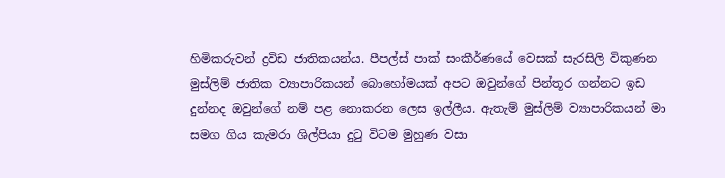හිමිකරුවන් ද්‍රවිඩ ජාතිකයන්ය. පීපල්ස් පාක් සංකීර්ණයේ වෙසක් සැරසිලි විකුණන මුස්ලිම් ජාතික ව්‍යාපාරිකයන් බොහෝමයක් අපට ඔවුන්ගේ පින්තූර ගන්නට ඉඩ දුන්නද ඔවුන්ගේ නම් පළ නොකරන ලෙස ඉල්ලීය. ඇතැම් මුස්ලිම් ව්‍යාපාරිකයන් මා සමග ගිය කැමරා ශිල්පියා දුටු විටම මුහුණ වසා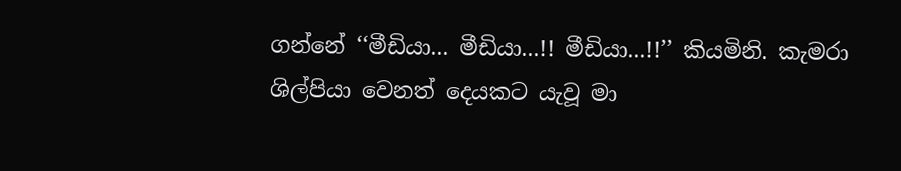ගන්නේ ‘‘මීඩියා... මීඩියා...!! මීඩියා...!!’’ කියමිනි. කැමරා ශිල්පියා වෙනත් දෙයකට යැවූ මා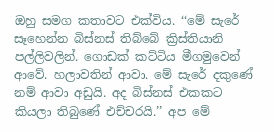ඔහු සමග කතාවට එක්විය. ‘‘මේ සැරේ සෑහෙන්න බිස්නස් තිබ්බේ ක්‍රිස්තියානි පල්ලිවලින්. ගොඩක් කට්ටිය මීගමුවෙන් ආවේ. හලාවතින් ආවා. මේ සැරේ දකුණේ නම් ආවා අඩුයි. අද බිස්නස් එකකට කියලා තිබුණේ එච්චරයි.’’ අප මේ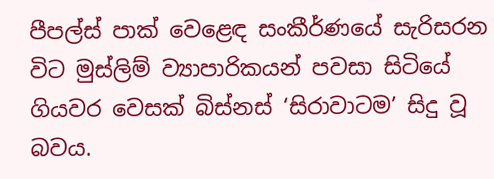පීපල්ස් පාක් වෙළෙඳ සංකීර්ණයේ සැරිසරන විට මුස්ලිම් ව්‍යාපාරිකයන් පවසා සිටියේ ගියවර වෙසක් බිස්නස් ‘සිරාවාටම’ සිදු වූ බවය.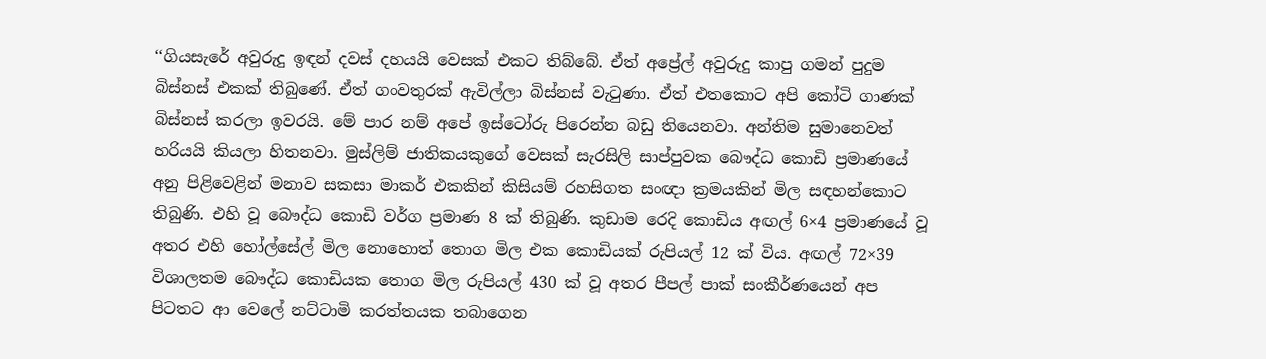‘‘ගියසැරේ අවුරුදු ඉඳන් දවස් දහයයි වෙසක් එකට තිබ්බේ. ඒත් අප්‍රේල් අවුරුදු කාපු ගමන් පුදුම බිස්නස් එකක් තිබුණේ. ඒත් ගංවතුරක් ඇවිල්ලා බිස්නස් වැටුණා. ඒත් එතකොට අපි කෝටි ගාණක් බිස්නස් කරලා ඉවරයි. මේ පාර නම් අපේ ඉස්ටෝරු පිරෙන්න බඩු තියෙනවා. අන්තිම සුමානෙවත් හරියයි කියලා හිතනවා. මුස්ලිම් ජාතිකයකුගේ වෙසක් සැරසිලි සාප්පුවක බෞද්ධ කොඩි ප්‍රමාණයේ අනු පිළිවෙළින් මනාව සකසා මාකර් එකකින් කිසියම් රහසිගත සංඥා ක්‍රමයකින් මිල සඳහන්කොට තිබුණි. එහි වූ බෞද්ධ කොඩි වර්ග ප්‍රමාණ 8 ක් තිබුණි. කුඩාම රෙදි කොඩිය අඟල් 6×4 ප්‍රමාණයේ වූ අතර එහි හෝල්සේල් මිල නොහොත් තොග මිල එක කොඩියක් රුපියල් 12 ක් විය. අඟල් 72×39 විශාලතම බෞද්ධ කොඩියක තොග මිල රුපියල් 430 ක් වූ අතර පීපල් පාක් සංකීර්ණයෙන් අප පිටතට ආ වෙලේ නට්ටාමි කරත්තයක තබාගෙන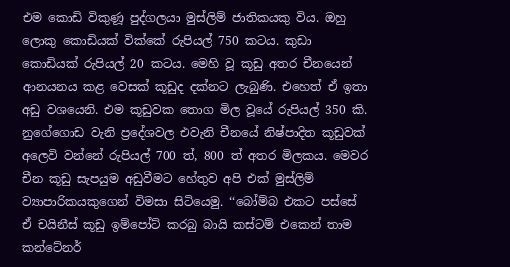එම කොඩි විකුණූ පුද්ගලයා මුස්ලිම් ජාතිකයකු විය. ඔහු ලොකු කොඩියක් වික්කේ රුපියල් 750 කටය. කුඩා කොඩියක් රුපියල් 20 කටය. මෙහි වූ කූඩු අතර චීනයෙන් ආනයනය කළ වෙසක් කූඩුද දක්නට ලැබුණි. එහෙත් ඒ ඉතා අඩු වශයෙනි. එම කූඩුවක තොග මිල වූයේ රුපියල් 350 කි. නුගේගොඩ වැනි ප්‍රදේශවල එවැනි චීනයේ නිෂ්පාදිත කූඩුවක් අලෙවි වන්නේ රුපියල් 700 ත්, 800 ත් අතර මිලකය. මෙවර චීන කූඩු සැපයුම අඩුවීමට හේතුව අපි එක් මුස්ලිම් ව්‍යාපාරිකයකුගෙන් විමසා සිටියෙමු. ‘‘බෝම්බ එකට පස්සේ ඒ චයිනීස් කූඩු ඉම්පෝට් කරබු බායි කස්ටම් එකෙන් තාම කන්ටේනර්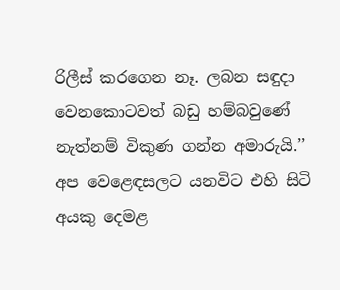රිලීස් කරගෙන නෑ. ලබන සඳුදා වෙනකොටවත් බඩු හම්බවුණේ නැත්නම් විකුණ ගන්න අමාරුයි.’’ අප වෙළෙඳසලට යනවිට එහි සිටි අයකු දෙමළ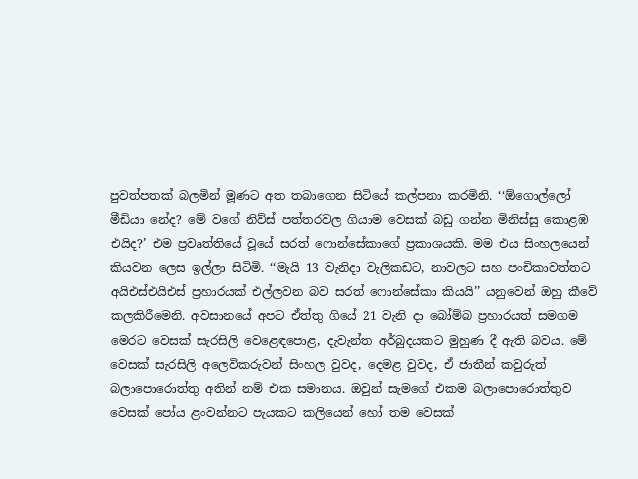පුවත්පතක් බලමින් මූණට අත තබාගෙන සිටියේ කල්පනා කරමිනි. ‘‘ඕගොල්ලෝ මීඩියා නේද? මේ වගේ නිව්ස් පත්තරවල ගියාම වෙසක් බඩු ගන්න මිනිස්සු කොළඹ එයිද?’ එම ප්‍රවෘත්තියේ වූයේ සරත් ෆොන්සේකාගේ ප්‍රකාශයකි. මම එය සිංහලයෙන් කියවන ලෙස ඉල්ලා සිටිමි. ‘‘මැයි 13 වැනිදා වැලිකඩට, නාවලට සහ පංචිකාවත්තට අයිඑස්එයිඑස් ප්‍රහාරයක් එල්ලවන බව සරත් ෆොන්සේකා කියයි’’ යනුවෙන් ඔහු කීවේ කලකිරීමෙනි. අවසානයේ අපට ඒත්තු ගියේ 21 වැනි දා බෝම්බ ප්‍රහාරයත් සමගම මෙරට වෙසක් සැරසිලි වෙළෙඳපොළ, දැවැන්ත අර්බුදයකට මුහුණ දී ඇති බවය. මේ වෙසක් සැරසිලි අලෙවිකරුවන් සිංහල වුවද, දෙමළ වුවද, ඒ ජාතීන් කවුරුත් බලාපොරොත්තු අතින් නම් එක සමානය. ඔවුන් සැමගේ එකම බලාපොරොත්තුව වෙසක් පෝය ළංවන්නට පැයකට කලියෙන් හෝ තම වෙසක්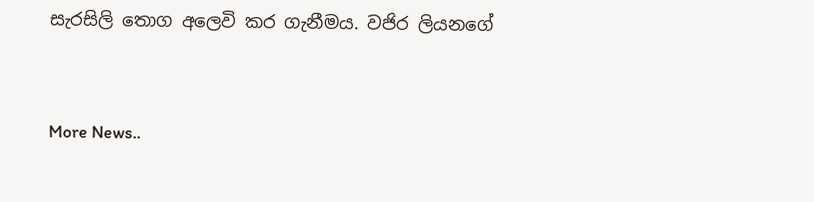සැරසිලි තොග අලෙවි කර ගැනීමය. වජිර ලියනගේ


More News..